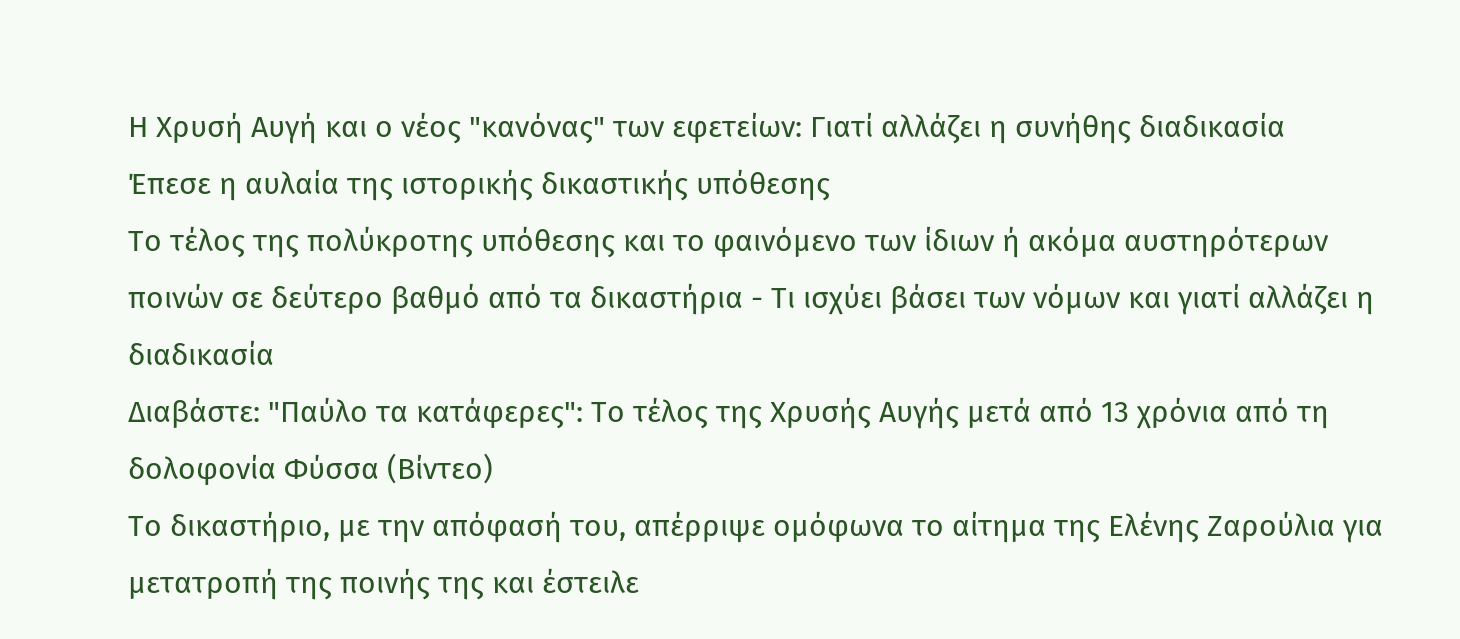Η Χρυσή Αυγή και ο νέος "κανόνας" των εφετείων: Γιατί αλλάζει η συνήθης διαδικασία
Έπεσε η αυλαία της ιστορικής δικαστικής υπόθεσης
Το τέλος της πολύκροτης υπόθεσης και το φαινόμενο των ίδιων ή ακόμα αυστηρότερων ποινών σε δεύτερο βαθμό από τα δικαστήρια - Τι ισχύει βάσει των νόμων και γιατί αλλάζει η διαδικασία
Διαβάστε: "Παύλο τα κατάφερες": Το τέλος της Χρυσής Αυγής μετά από 13 χρόνια από τη δολοφονία Φύσσα (Βίντεο)
Το δικαστήριο, με την απόφασή του, απέρριψε ομόφωνα το αίτημα της Ελένης Ζαρούλια για μετατροπή της ποινής της και έστειλε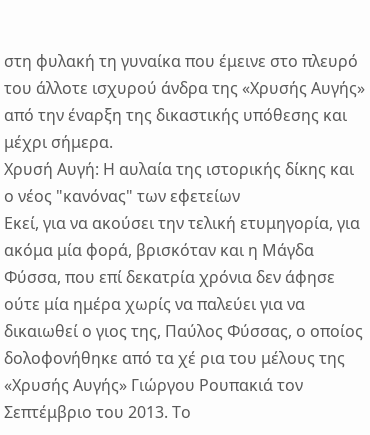στη φυλακή τη γυναίκα που έμεινε στο πλευρό του άλλοτε ισχυρού άνδρα της «Χρυσής Αυγής» από την έναρξη της δικαστικής υπόθεσης και μέχρι σήμερα.
Χρυσή Αυγή: Η αυλαία της ιστορικής δίκης και ο νέος "κανόνας" των εφετείων
Εκεί, για να ακούσει την τελική ετυμηγορία, για ακόμα μία φορά, βρισκόταν και η Μάγδα Φύσσα, που επί δεκατρία χρόνια δεν άφησε ούτε μία ημέρα χωρίς να παλεύει για να δικαιωθεί ο γιος της, Παύλος Φύσσας, ο οποίος δολοφονήθηκε από τα χέ ρια του μέλους της «Χρυσής Αυγής» Γιώργου Ρουπακιά τον Σεπτέμβριο του 2013. Το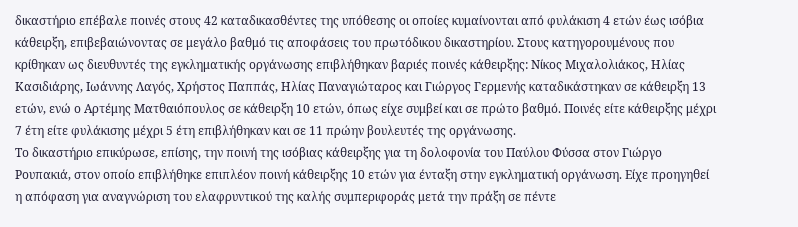δικαστήριο επέβαλε ποινές στους 42 καταδικασθέντες της υπόθεσης οι οποίες κυμαίνονται από φυλάκιση 4 ετών έως ισόβια κάθειρξη, επιβεβαιώνοντας σε μεγάλο βαθμό τις αποφάσεις του πρωτόδικου δικαστηρίου. Στους κατηγορουμένους που κρίθηκαν ως διευθυντές της εγκληματικής οργάνωσης επιβλήθηκαν βαριές ποινές κάθειρξης: Νίκος Μιχαλολιάκος, Ηλίας Κασιδιάρης, Ιωάννης Λαγός, Χρήστος Παππάς, Ηλίας Παναγιώταρος και Γιώργος Γερμενής καταδικάστηκαν σε κάθειρξη 13 ετών, ενώ ο Αρτέμης Ματθαιόπουλος σε κάθειρξη 10 ετών, όπως είχε συμβεί και σε πρώτο βαθμό. Ποινές είτε κάθειρξης μέχρι 7 έτη είτε φυλάκισης μέχρι 5 έτη επιβλήθηκαν και σε 11 πρώην βουλευτές της οργάνωσης.
Το δικαστήριο επικύρωσε, επίσης, την ποινή της ισόβιας κάθειρξης για τη δολοφονία του Παύλου Φύσσα στον Γιώργο Ρουπακιά, στον οποίο επιβλήθηκε επιπλέον ποινή κάθειρξης 10 ετών για ένταξη στην εγκληματική οργάνωση. Είχε προηγηθεί η απόφαση για αναγνώριση του ελαφρυντικού της καλής συμπεριφοράς μετά την πράξη σε πέντε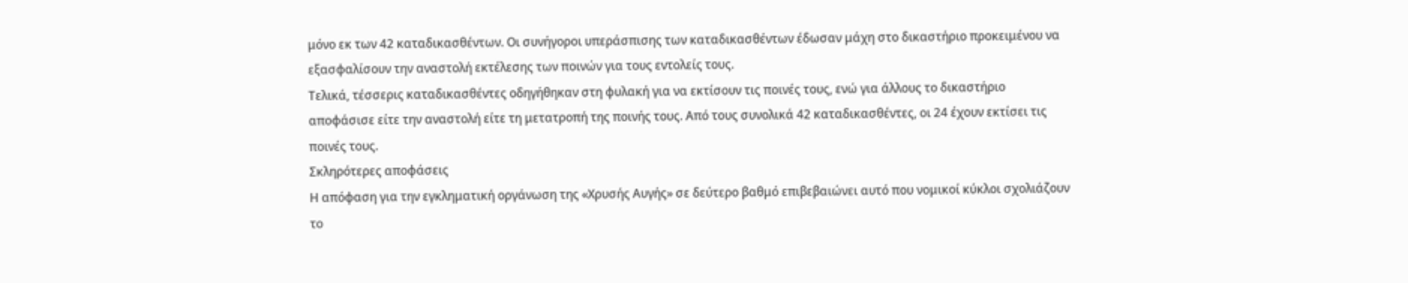μόνο εκ των 42 καταδικασθέντων. Οι συνήγοροι υπεράσπισης των καταδικασθέντων έδωσαν μάχη στο δικαστήριο προκειμένου να εξασφαλίσουν την αναστολή εκτέλεσης των ποινών για τους εντολείς τους.
Τελικά, τέσσερις καταδικασθέντες οδηγήθηκαν στη φυλακή για να εκτίσουν τις ποινές τους, ενώ για άλλους το δικαστήριο αποφάσισε είτε την αναστολή είτε τη μετατροπή της ποινής τους. Από τους συνολικά 42 καταδικασθέντες, οι 24 έχουν εκτίσει τις ποινές τους.
Σκληρότερες αποφάσεις
Η απόφαση για την εγκληματική οργάνωση της «Χρυσής Αυγής» σε δεύτερο βαθμό επιβεβαιώνει αυτό που νομικοί κύκλοι σχολιάζουν το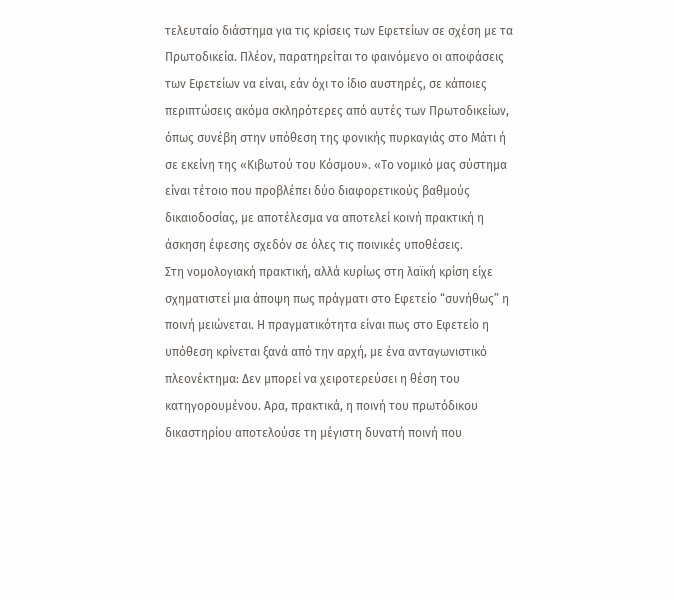τελευταίο διάστημα για τις κρίσεις των Εφετείων σε σχέση με τα Πρωτοδικεία. Πλέον, παρατηρείται το φαινόμενο οι αποφάσεις των Εφετείων να είναι, εάν όχι το ίδιο αυστηρές, σε κάποιες περιπτώσεις ακόμα σκληρότερες από αυτές των Πρωτοδικείων, όπως συνέβη στην υπόθεση της φονικής πυρκαγιάς στο Μάτι ή σε εκείνη της «Κιβωτού του Κόσμου». «Το νομικό μας σύστημα είναι τέτοιο που προβλέπει δύο διαφορετικούς βαθμούς δικαιοδοσίας, με αποτέλεσμα να αποτελεί κοινή πρακτική η άσκηση έφεσης σχεδόν σε όλες τις ποινικές υποθέσεις.
Στη νομολογιακή πρακτική, αλλά κυρίως στη λαϊκή κρίση είχε σχηματιστεί μια άποψη πως πράγματι στο Εφετείο “συνήθως” η ποινή μειώνεται. Η πραγματικότητα είναι πως στο Εφετείο η υπόθεση κρίνεται ξανά από την αρχή, με ένα ανταγωνιστικό πλεονέκτημα: Δεν μπορεί να χειροτερεύσει η θέση του κατηγορουμένου. Αρα, πρακτικά, η ποινή του πρωτόδικου δικαστηρίου αποτελούσε τη μέγιστη δυνατή ποινή που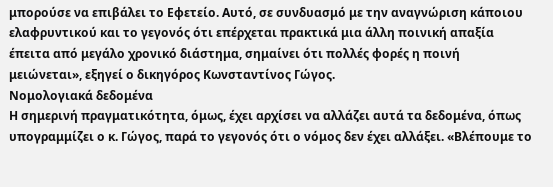μπορούσε να επιβάλει το Εφετείο. Αυτό, σε συνδυασμό με την αναγνώριση κάποιου ελαφρυντικού και το γεγονός ότι επέρχεται πρακτικά μια άλλη ποινική απαξία έπειτα από μεγάλο χρονικό διάστημα, σημαίνει ότι πολλές φορές η ποινή μειώνεται», εξηγεί ο δικηγόρος Κωνσταντίνος Γώγος.
Νομολογιακά δεδομένα
Η σημερινή πραγματικότητα, όμως, έχει αρχίσει να αλλάζει αυτά τα δεδομένα, όπως υπογραμμίζει ο κ. Γώγος, παρά το γεγονός ότι ο νόμος δεν έχει αλλάξει. «Βλέπουμε το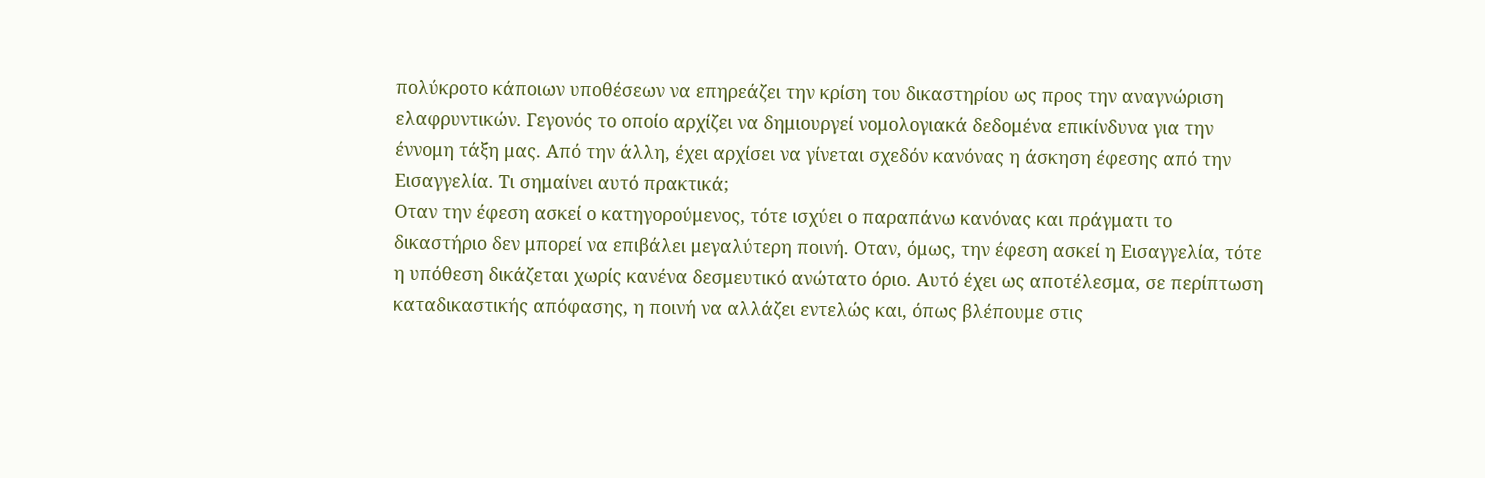πολύκροτο κάποιων υποθέσεων να επηρεάζει την κρίση του δικαστηρίου ως προς την αναγνώριση ελαφρυντικών. Γεγονός το οποίο αρχίζει να δημιουργεί νομολογιακά δεδομένα επικίνδυνα για την έννομη τάξη μας. Από την άλλη, έχει αρχίσει να γίνεται σχεδόν κανόνας η άσκηση έφεσης από την Εισαγγελία. Τι σημαίνει αυτό πρακτικά;
Οταν την έφεση ασκεί ο κατηγορούμενος, τότε ισχύει ο παραπάνω κανόνας και πράγματι το δικαστήριο δεν μπορεί να επιβάλει μεγαλύτερη ποινή. Οταν, όμως, την έφεση ασκεί η Εισαγγελία, τότε η υπόθεση δικάζεται χωρίς κανένα δεσμευτικό ανώτατο όριο. Αυτό έχει ως αποτέλεσμα, σε περίπτωση καταδικαστικής απόφασης, η ποινή να αλλάζει εντελώς και, όπως βλέπουμε στις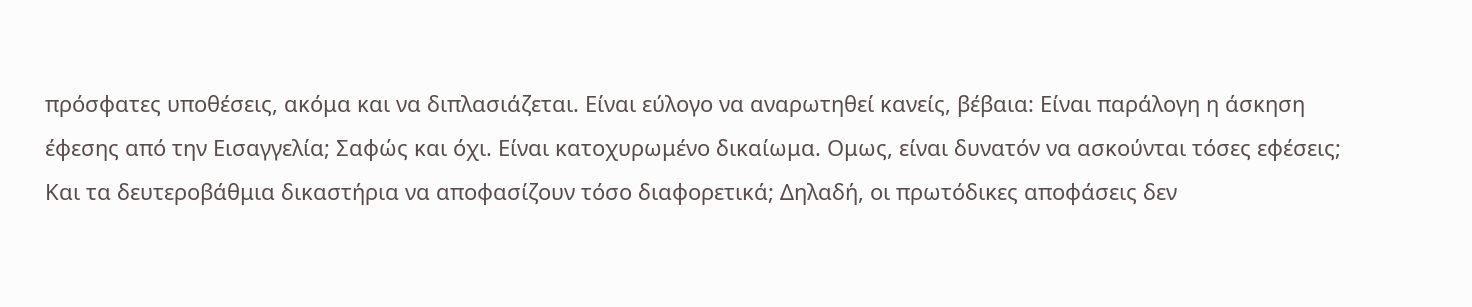πρόσφατες υποθέσεις, ακόμα και να διπλασιάζεται. Είναι εύλογο να αναρωτηθεί κανείς, βέβαια: Είναι παράλογη η άσκηση έφεσης από την Εισαγγελία; Σαφώς και όχι. Είναι κατοχυρωμένο δικαίωμα. Ομως, είναι δυνατόν να ασκούνται τόσες εφέσεις; Και τα δευτεροβάθμια δικαστήρια να αποφασίζουν τόσο διαφορετικά; Δηλαδή, οι πρωτόδικες αποφάσεις δεν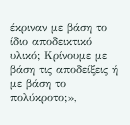έκριναν με βάση το ίδιο αποδεικτικό υλικό; Κρίνουμε με βάση τις αποδείξεις ή με βάση το πολύκροτο;»,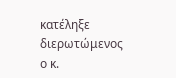κατέληξε διερωτώμενος ο κ.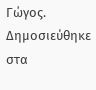Γώγος.
Δημοσιεύθηκε στα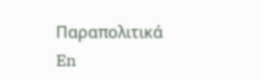Παραπολιτικά
En